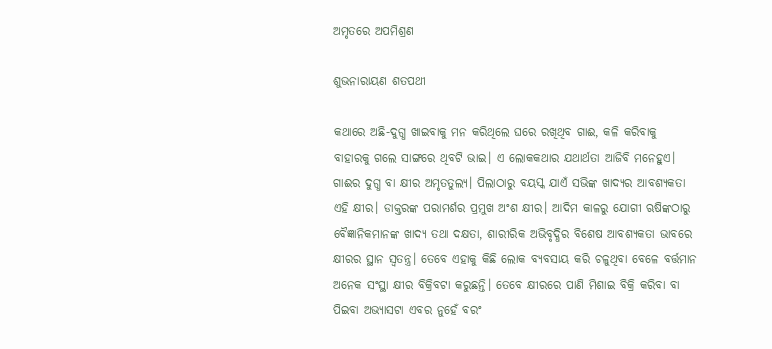ଅମୃତରେ ଅପମିଶ୍ରଣ

ଶୁଭନାରାୟଣ ଶତପଥୀ

କଥାରେ ଅଛି-ଦୁଗ୍ଧ ଖାଇବାକୁ ମନ କରିଥିଲେ ଘରେ ରଖିଥିବ ଗାଈ, କଳି କରିବାକୁ ବାହାରକୁ ଗଲେ ସାଙ୍ଗରେ ଥିବଟି ଭାଇ। ଏ ଲୋକକଥାର ଯଥାର୍ଥତା ଆଜିବି ମନେହୁଏ। ଗାଈର ଦୁଗ୍ଧ ବା କ୍ଷୀର ଅମୃତତୁଲ୍ୟ। ପିଲାଠାରୁ ବୟସ୍କ ଯାଏଁ ସଭିଙ୍କ ଖାଦ୍ୟର ଆବଶ୍ୟକତା ଏହି କ୍ଷୀର। ଡାକ୍ତରଙ୍କ ପରାମର୍ଶର ପ୍ରମୁଖ ଅଂଶ କ୍ଷୀର। ଆଦିମ କାଳରୁ ଯୋଗୀ ଋଷିଙ୍କଠାରୁ ବୈଜ୍ଞାନିକମାନଙ୍କ ଖାଦ୍ୟ ତଥା ଦକ୍ଷତା, ଶାରୀରିକ ଅଭିବୃଦ୍ଧିର ବିଶେଷ ଆବଶ୍ୟକତା ଭାବରେ କ୍ଷୀରର ସ୍ଥାନ ସ୍ବତନ୍ତ୍ର। ତେବେ ଏହାକୁ କିଛି ଲୋକ ବ୍ୟବସାୟ କରି ଚଳୁଥିବା ବେଳେ ବର୍ତ୍ତମାନ ଅନେକ ସଂସ୍ଥା କ୍ଷୀର ବିକ୍ରିବଟା କରୁଛନ୍ତି। ତେବେ କ୍ଷୀରରେ ପାଣି ମିଶାଇ ବିକ୍ରି କରିବା ବା ପିଇବା ଅଭ୍ୟାସଟା ଏବର ନୁହେଁ ବରଂ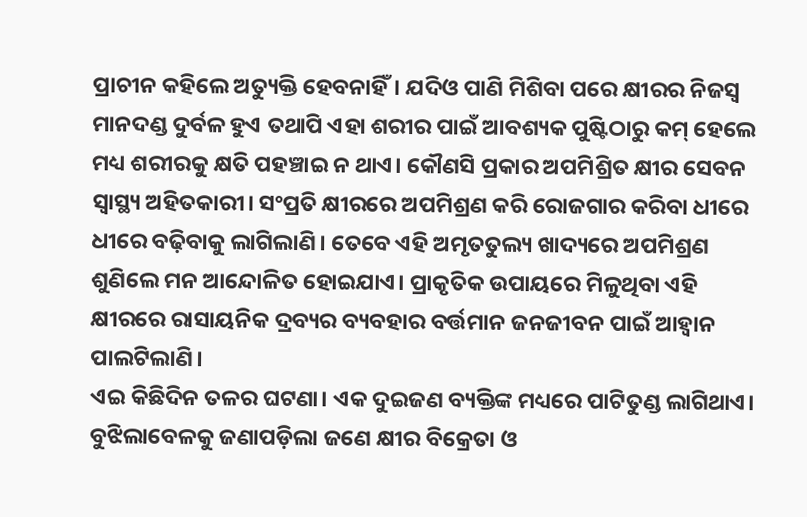ପ୍ରାଚୀନ କହିଲେ ଅତ୍ୟୁକ୍ତି ହେବନାହିଁ। ଯଦିଓ ପାଣି ମିଶିବା ପରେ କ୍ଷୀରର ନିଜସ୍ବ ମାନଦଣ୍ଡ ଦୁର୍ବଳ ହୁଏ ତଥାପି ଏହା ଶରୀର ପାଇଁ ଆବଶ୍ୟକ ପୁଷ୍ଟିଠାରୁ କମ୍‌ ହେଲେ ମଧ୍ୟ ଶରୀରକୁ କ୍ଷତି ପହଞ୍ଚାଇ ନ ଥାଏ। କୌଣସି ପ୍ରକାର ଅପମିଶ୍ରିତ କ୍ଷୀର ସେବନ ସ୍ବାସ୍ଥ୍ୟ ଅହିତକାରୀ। ସଂପ୍ରତି କ୍ଷୀରରେ ଅପମିଶ୍ରଣ କରି ରୋଜଗାର କରିବା ଧୀରେ ଧୀରେ ବଢ଼ିବାକୁ ଲାଗିଲାଣି। ତେବେ ଏହି ଅମୃତତୁଲ୍ୟ ଖାଦ୍ୟରେ ଅପମିଶ୍ରଣ ଶୁଣିଲେ ମନ ଆନ୍ଦୋଳିତ ହୋଇଯାଏ। ପ୍ରାକୃତିକ ଉପାୟରେ ମିଳୁଥିବା ଏହି କ୍ଷୀରରେ ରାସାୟନିକ ଦ୍ରବ୍ୟର ବ୍ୟବହାର ବର୍ତ୍ତମାନ ଜନଜୀବନ ପାଇଁ ଆହ୍ବାନ ପାଲଟିଲାଣି।
ଏଇ କିଛିଦିନ ତଳର ଘଟଣା। ଏକ ଦୁଇଜଣ ବ୍ୟକ୍ତିଙ୍କ ମଧ୍ୟରେ ପାଟିତୁଣ୍ଡ ଲାଗିଥାଏ। ବୁଝିଲାବେଳକୁ ଜଣାପଡ଼ିଲା ଜଣେ କ୍ଷୀର ବିକ୍ରେତା ଓ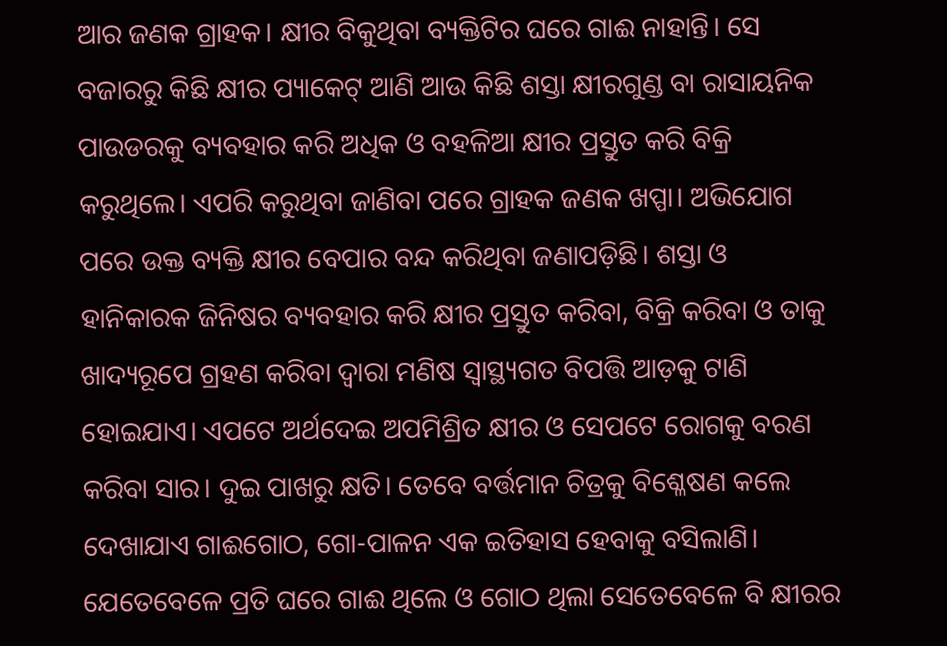ଆର ଜଣକ ଗ୍ରାହକ। କ୍ଷୀର ବିକୁଥିବା ବ୍ୟକ୍ତିଟିର ଘରେ ଗାଈ ନାହାନ୍ତି। ସେ ବଜାରରୁ କିଛି କ୍ଷୀର ପ୍ୟାକେଟ୍‌ ଆଣି ଆଉ କିଛି ଶସ୍ତା କ୍ଷୀରଗୁଣ୍ଡ ବା ରାସାୟନିକ ପାଉଡରକୁ ବ୍ୟବହାର କରି ଅଧିକ ଓ ବହଳିଆ କ୍ଷୀର ପ୍ରସ୍ତୁତ କରି ବିକ୍ରି କରୁଥିଲେ। ଏପରି କରୁଥିବା ଜାଣିବା ପରେ ଗ୍ରାହକ ଜଣକ ଖପ୍ପା। ଅଭିଯୋଗ ପରେ ଉକ୍ତ ବ୍ୟକ୍ତି କ୍ଷୀର ବେପାର ବନ୍ଦ କରିଥିବା ଜଣାପଡ଼ିଛି। ଶସ୍ତା ଓ ହାନିକାରକ ଜିନିଷର ବ୍ୟବହାର କରି କ୍ଷୀର ପ୍ରସ୍ତୁତ କରିବା, ବିକ୍ରି କରିବା ଓ ତାକୁ ଖାଦ୍ୟରୂପେ ଗ୍ରହଣ କରିବା ଦ୍ୱାରା ମଣିଷ ସ୍ବାସ୍ଥ୍ୟଗତ ବିପତ୍ତି ଆଡ଼କୁ ଟାଣି ହୋଇଯାଏ। ଏପଟେ ଅର୍ଥଦେଇ ଅପମିଶ୍ରିତ କ୍ଷୀର ଓ ସେପଟେ ରୋଗକୁ ବରଣ କରିବା ସାର। ଦୁଇ ପାଖରୁ କ୍ଷତି। ତେବେ ବର୍ତ୍ତମାନ ଚିତ୍ରକୁ ବିଶ୍ଳେଷଣ କଲେ ଦେଖାଯାଏ ଗାଈଗୋଠ, ଗୋ-ପାଳନ ଏକ ଇତିହାସ ହେବାକୁ ବସିଲାଣି। ଯେତେବେଳେ ପ୍ରତି ଘରେ ଗାଈ ଥିଲେ ଓ ଗୋଠ ଥିଲା ସେତେବେଳେ ବି କ୍ଷୀରର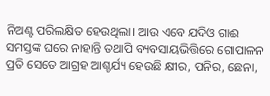ନିଅଣ୍ଟ ପରିଲକ୍ଷିତ ହେଉଥିଲା। ଆଉ ଏବେ ଯଦିଓ ଗାଈ ସମସ୍ତଙ୍କ ଘରେ ନାହାନ୍ତି ତଥାପି ବ୍ୟବସାୟଭିତ୍ତିରେ ଗୋପାଳନ ପ୍ରତି ସେତେ ଆଗ୍ରହ ଆଶ୍ଚର୍ଯ୍ୟ ହେଉଛି କ୍ଷୀର, ପନିର, ଛେନା,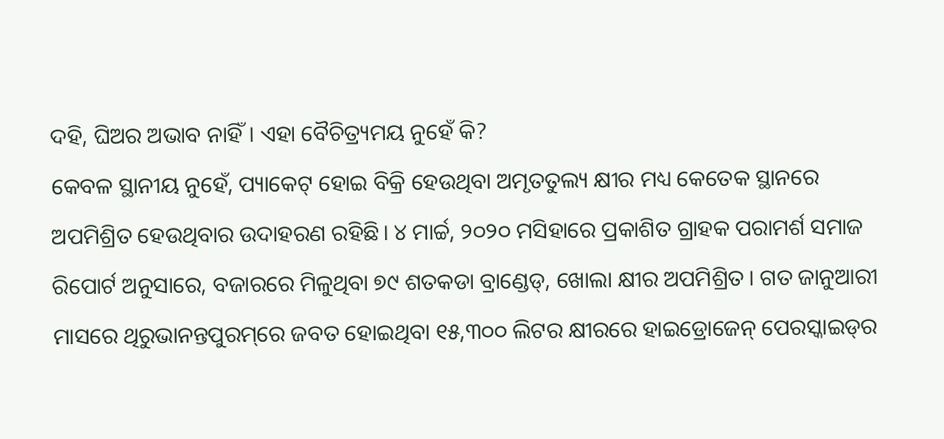ଦହି, ଘିଅର ଅଭାବ ନାହିଁ। ଏହା ବୈଚିତ୍ର୍ୟମୟ ନୁହେଁ କି?
କେବଳ ସ୍ଥାନୀୟ ନୁହେଁ, ପ୍ୟାକେଟ୍‌ ହୋଇ ବିକ୍ରି ହେଉଥିବା ଅମୃତତୁଲ୍ୟ କ୍ଷୀର ମଧ୍ୟ କେତେକ ସ୍ଥାନରେ ଅପମିଶ୍ରିତ ହେଉଥିବାର ଉଦାହରଣ ରହିଛି। ୪ ମାର୍ଚ୍ଚ, ୨୦୨୦ ମସିହାରେ ପ୍ରକାଶିତ ଗ୍ରାହକ ପରାମର୍ଶ ସମାଜ ରିପୋର୍ଟ ଅନୁସାରେ, ବଜାରରେ ମିଳୁଥିବା ୭୯ ଶତକଡା ବ୍ରାଣ୍ଡେଡ୍‌, ଖୋଲା କ୍ଷୀର ଅପମିଶ୍ରିତ। ଗତ ଜାନୁଆରୀ ମାସରେ ଥିରୁଭାନନ୍ତପୁରମ୍‌ରେ ଜବତ ହୋଇଥିବା ୧୫,୩୦୦ ଲିଟର କ୍ଷୀରରେ ହାଇଡ୍ରୋଜେନ୍‌ ପେରସ୍କାଇଡ୍‌ର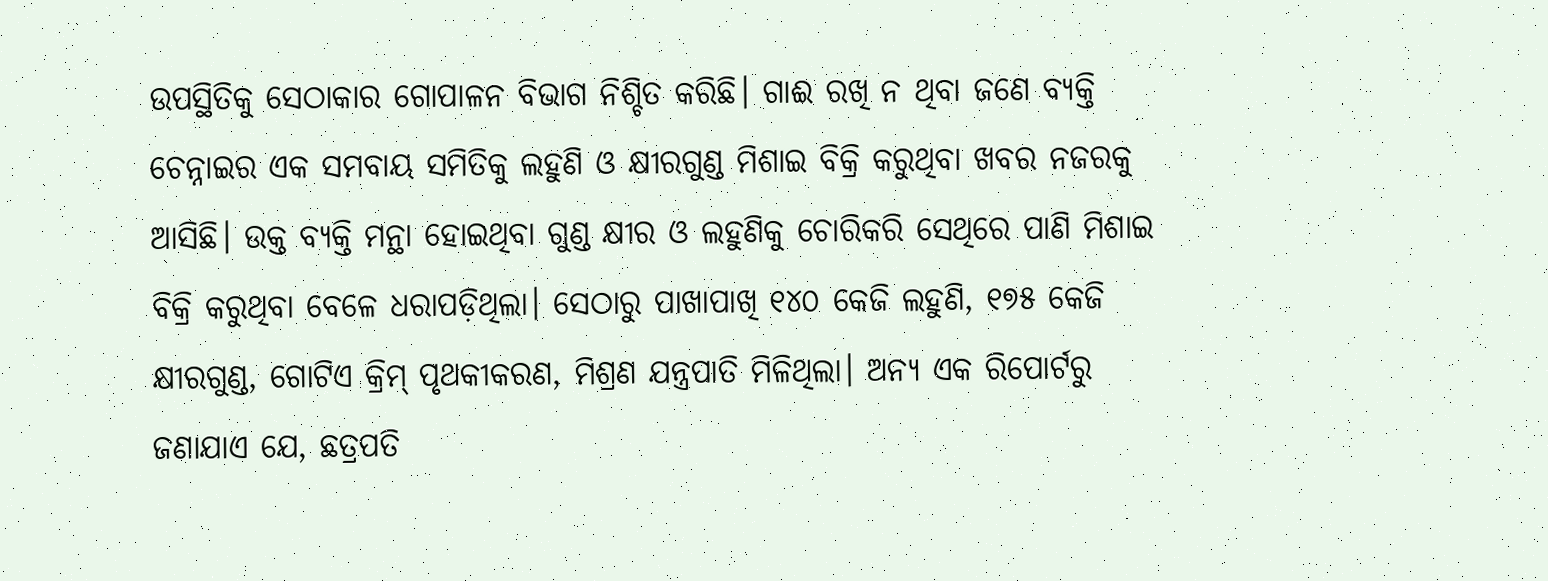ଉପସ୍ଥିତିକୁ ସେଠାକାର ଗୋପାଳନ ବିଭାଗ ନିଶ୍ଚିତ କରିଛି। ଗାଈ ରଖି ନ ଥିବା ଜଣେ ବ୍ୟକ୍ତି ଚେନ୍ନାଇର ଏକ ସମବାୟ ସମିତିକୁ ଲହୁଣି ଓ କ୍ଷୀରଗୁଣ୍ଡ ମିଶାଇ ବିକ୍ରି କରୁଥିବା ଖବର ନଜରକୁ ଆସିଛି। ଉକ୍ତ ବ୍ୟକ୍ତି ମନ୍ଥା ହୋଇଥିବା ଗୁଣ୍ଡ କ୍ଷୀର ଓ ଲହୁଣିକୁ ଚୋରିକରି ସେଥିରେ ପାଣି ମିଶାଇ ବିକ୍ରି କରୁଥିବା ବେଳେ ଧରାପଡ଼ିଥିଲା। ସେଠାରୁ ପାଖାପାଖି ୧୪୦ କେଜି ଲହୁଣି, ୧୭୫ କେଜି କ୍ଷୀରଗୁଣ୍ଡ, ଗୋଟିଏ କ୍ରିମ୍‌ ପୃଥକୀକରଣ, ମିଶ୍ରଣ ଯନ୍ତ୍ରପାତି ମିଳିଥିଲା। ଅନ୍ୟ ଏକ ରିପୋର୍ଟରୁ ଜଣାଯାଏ ଯେ, ଛତ୍ରପତି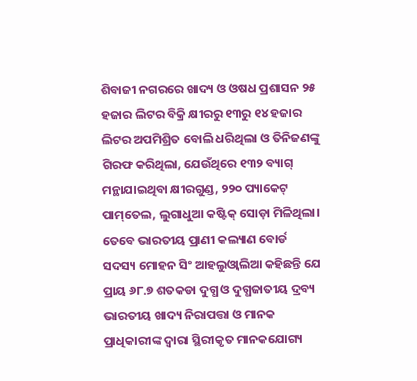ଶିବାଜୀ ନଗରରେ ଖାଦ୍ୟ ଓ ଓଷଧ ପ୍ରଶାସନ ୨୫ ହଜାର ଲିଟର ବିକ୍ରି କ୍ଷୀରରୁ ୧୩ରୁ ୧୪ ହଜାର ଲିଟର ଅପମିଶ୍ରିତ ବୋଲି ଧରିଥିଲା ଓ ତିନିଜଣଙ୍କୁ ଗିରଫ କରିଥିଲା, ଯେଉଁଥିରେ ୧୩୨ ବ୍ୟାଗ୍‌ ମନ୍ଥାଯାଇଥିବା କ୍ଷୀରଗୁଣ୍ଡ, ୨୨୦ ପ୍ୟାକେଟ୍‌ ପାମ୍‌ତେଲ, ଲୁଗାଧୁଆ କଷ୍ଟିକ୍‌ ସୋଡ଼ା ମିଳିଥିଲା। ତେବେ ଭାରତୀୟ ପ୍ରାଣୀ କଲ୍ୟାଣ ବୋର୍ଡ ସଦସ୍ୟ ମୋହନ ସିଂ ଆହଲୁଓ୍ବାଲିଆ କହିଛନ୍ତି ଯେ ପ୍ରାୟ ୬୮.୭ ଶତକଡା ଦୁଗ୍ଧ ଓ ଦୁଗ୍ଧଜାତୀୟ ଦ୍ରବ୍ୟ ଭାରତୀୟ ଖାଦ୍ୟ ନିରାପତ୍ତା ଓ ମାନକ ପ୍ରାଧିକାରୀଙ୍କ ଦ୍ୱାରା ସ୍ଥିରୀକୃତ ମାନକଯୋଗ୍ୟ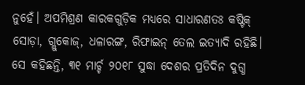ନୁହେଁ। ଅପମିଶ୍ରଣ କାରକଗୁଡ଼ିକ ମଧ୍ୟରେ ସାଧାରଣତଃ କଷ୍ଟିକ୍‌ ସୋଡ଼ା, ଗ୍ଲୁକୋଜ୍‌, ଧଳାରଙ୍ଗ, ରିଫାଇନ୍‌ ତେଲ ଇତ୍ୟାଦି ରହିଛି। ସେ କହିଛନ୍ତି, ୩୧ ମାର୍ଚ୍ଚ ୨୦୧୮ ସୁଦ୍ଧା ଦେଶର ପ୍ରତିଦିନ ଦୁଗ୍ଧ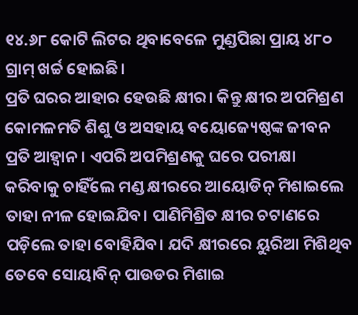୧୪.୬୮ କୋଟି ଲିଟର ଥିବାବେଳେ ମୁଣ୍ଡପିଛା ପ୍ରାୟ ୪୮୦ ଗ୍ରାମ୍‌ ଖର୍ଚ୍ଚ ହୋଇଛି।
ପ୍ରତି ଘରର ଆହାର ହେଉଛି କ୍ଷୀର। କିନ୍ତୁ କ୍ଷୀର ଅପମିଶ୍ରଣ କୋମଳମତି ଶିଶୁ ଓ ଅସହାୟ ବୟୋଜ୍ୟେଷ୍ଠଙ୍କ ଜୀବନ ପ୍ରତି ଆହ୍ବାନ। ଏପରି ଅପମିଶ୍ରଣକୁ ଘରେ ପରୀକ୍ଷା କରିବାକୁ ଚାହିଁଲେ ମଣ୍ଡ କ୍ଷୀରରେ ଆୟୋଡିନ୍‌ ମିଶାଇଲେ ତାହା ନୀଳ ହୋଇଯିବ। ପାଣିମିଶ୍ରିତ କ୍ଷୀର ଚଟାଣରେ ପଡ଼ିଲେ ତାହା ବୋହିଯିବ। ଯଦି କ୍ଷୀରରେ ୟୁରିଆ ମିଶିଥିବ ତେବେ ସୋୟାବିନ୍‌ ପାଉଡର ମିଶାଇ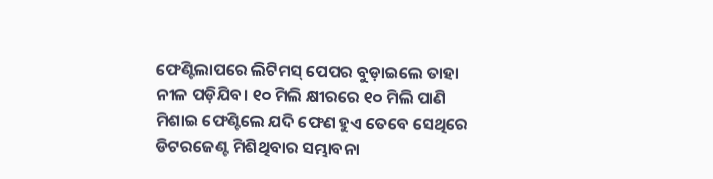ଫେଣ୍ଟିଲାପରେ ଲିଟିମସ୍‌ ପେପର ବୁଡ଼ାଇଲେ ତାହା ନୀଳ ପଡ଼ିଯିବ। ୧୦ ମିଲି କ୍ଷୀରରେ ୧୦ ମିଲି ପାଣି ମିଶାଇ ଫେଣ୍ଟିଲେ ଯଦି ଫେଣ ହୁଏ ତେବେ ସେଥିରେ ଡିଟରଜେଣ୍ଟ ମିଶିଥିବାର ସମ୍ଭାବନା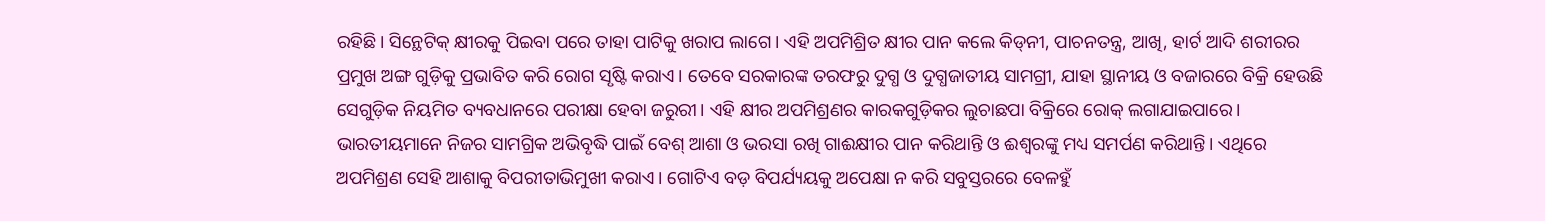ରହିଛି। ସିନ୍ଥେଟିକ୍‌ କ୍ଷୀରକୁ ପିଇବା ପରେ ତାହା ପାଟିକୁ ଖରାପ ଲାଗେ। ଏହି ଅପମିଶ୍ରିତ କ୍ଷୀର ପାନ କଲେ କିଡ୍‌ନୀ, ପାଚନତନ୍ତ୍ର, ଆଖି, ହାର୍ଟ ଆଦି ଶରୀରର ପ୍ରମୁଖ ଅଙ୍ଗ ଗୁଡ଼ିକୁ ପ୍ରଭାବିତ କରି ରୋଗ ସୃଷ୍ଟି କରାଏ। ତେବେ ସରକାରଙ୍କ ତରଫରୁ ଦୁଗ୍ଧ ଓ ଦୁଗ୍ଧଜାତୀୟ ସାମଗ୍ରୀ, ଯାହା ସ୍ଥାନୀୟ ଓ ବଜାରରେ ବିକ୍ରି ହେଉଛି ସେଗୁଡ଼ିକ ନିୟମିତ ବ୍ୟବଧାନରେ ପରୀକ୍ଷା ହେବା ଜରୁରୀ। ଏହି କ୍ଷୀର ଅପମିଶ୍ରଣର କାରକଗୁଡ଼ିକର ଲୁଚାଛପା ବିକ୍ରିରେ ରୋକ୍‌ ଲଗାଯାଇପାରେ। ଭାରତୀୟମାନେ ନିଜର ସାମଗ୍ରିକ ଅଭିବୃଦ୍ଧି ପାଇଁ ବେଶ୍‌ ଆଶା ଓ ଭରସା ରଖି ଗାଈକ୍ଷୀର ପାନ କରିଥାନ୍ତି ଓ ଈଶ୍ୱରଙ୍କୁ ମଧ୍ୟ ସମର୍ପଣ କରିଥାନ୍ତି। ଏଥିରେ ଅପମିଶ୍ରଣ ସେହି ଆଶାକୁ ବିପରୀତାଭିମୁଖୀ କରାଏ। ଗୋଟିଏ ବଡ଼ ବିପର୍ଯ୍ୟୟକୁ ଅପେକ୍ଷା ନ କରି ସବୁସ୍ତରରେ ବେଳହୁଁ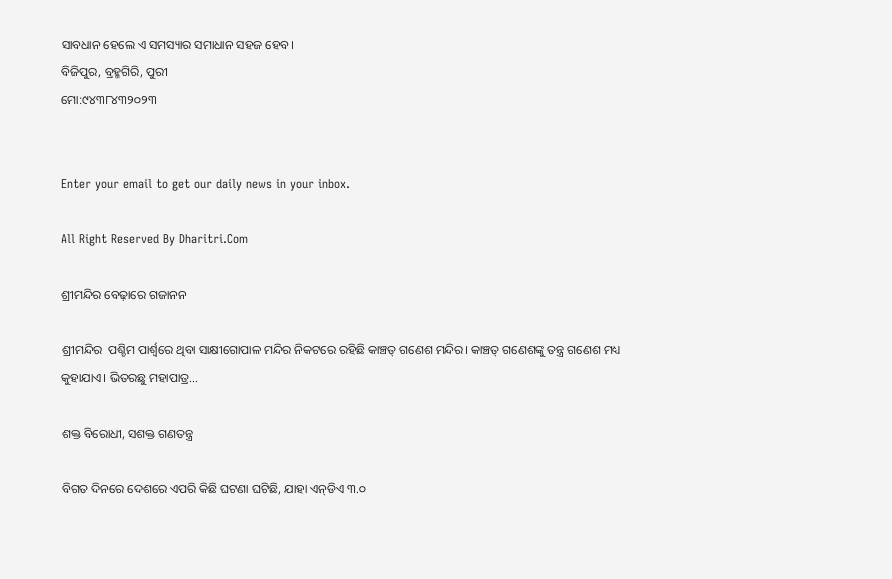ସାବଧାନ ହେଲେ ଏ ସମସ୍ୟାର ସମାଧାନ ସହଜ ହେବ।
ବିଜିପୁର, ବ୍ରହ୍ମଗିରି, ପୁରୀ
ମୋ:୯୪୩୮୪୩୨୦୨୩


Enter your email to get our daily news in your inbox.

All Right Reserved By Dharitri.Com

ଶ୍ରୀମନ୍ଦିର ବେଢ଼ାରେ ଗଜାନନ

ଶ୍ରୀମନ୍ଦିର  ପଶ୍ଚିମ ପାର୍ଶ୍ୱରେ ଥିବା ସାକ୍ଷୀଗୋପାଳ ମନ୍ଦିର ନିକଟରେ ରହିଛି କାଞ୍ଚତ୍ ଗଣେଶ ମନ୍ଦିର। କାଞ୍ଚତ୍ ଗଣେଶଙ୍କୁ ତନ୍ତ୍ର ଗଣେଶ ମଧ୍ୟ କୁହାଯାଏ। ଭିତରଛୁ ମହାପାତ୍ର...

ଶକ୍ତ ବିରୋଧୀ, ସଶକ୍ତ ଗଣତନ୍ତ୍ର

ବିଗତ ଦିନରେ ଦେଶରେ ଏପରି କିଛି ଘଟଣା ଘଟିଛି, ଯାହା ଏନ୍‌ଡିଏ ୩.୦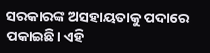ସରକାରଙ୍କ ଅସହାୟତାକୁ ପଦାରେ ପକାଇଛି। ଏହି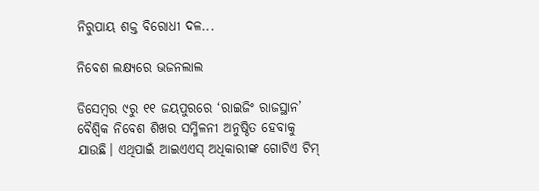ନିରୁପାୟ ଶକ୍ତ ବିରୋଧୀ ଦଳ...

ନିବେଶ ଲକ୍ଷ୍ୟରେ ଭଜନଲାଲ

ଡିସେମ୍ବର ୯ରୁ ୧୧ ଜୟପୁରରେ ‘ରାଇଜିଂ ରାଜସ୍ଥାନ’ ବୈଶ୍ୱିକ ନିବେଶ ଶିଖର ସମ୍ମିଳନୀ ଅନୁଷ୍ଠିତ ହେବାକୁ ଯାଉଛି। ଏଥିପାଇଁ ଆଇଏଏସ୍‌ ଅଧିକାରୀଙ୍କ ଗୋଟିଏ ଟିମ୍‌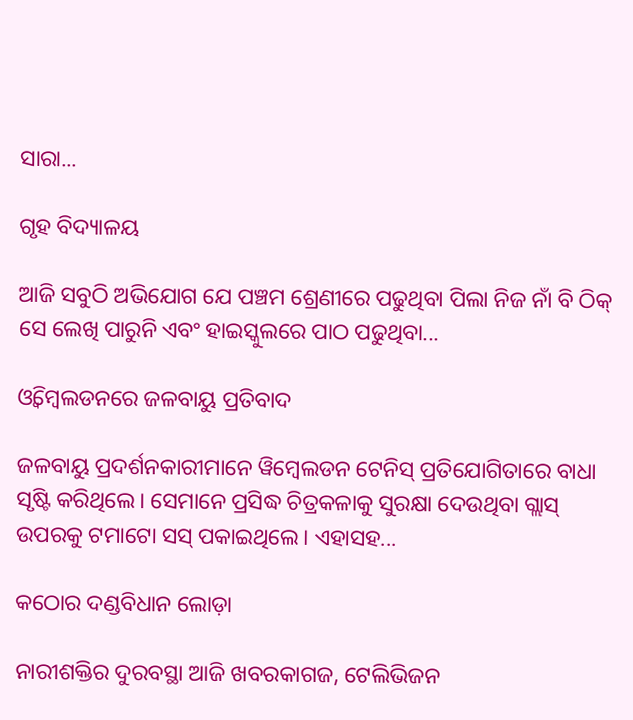ସାରା...

ଗୃହ ବିଦ୍ୟାଳୟ

ଆଜି ସବୁଠି ଅଭିଯୋଗ ଯେ ପଞ୍ଚମ ଶ୍ରେଣୀରେ ପଢୁଥିବା ପିଲା ନିଜ ନାଁ ବି ଠିକ୍‌ ସେ ଲେଖି ପାରୁନି ଏବଂ ହାଇସ୍କୁଲରେ ପାଠ ପଢୁଥିବା...

ଓ୍ବିମ୍ବେଲଡନରେ ଜଳବାୟୁ ପ୍ରତିବାଦ

ଜଳବାୟୁ ପ୍ରଦର୍ଶନକାରୀମାନେ ୱିମ୍ବେଲଡନ ଟେନିସ୍‌ ପ୍ରତିଯୋଗିତାରେ ବାଧା ସୃଷ୍ଟି କରିଥିଲେ। ସେମାନେ ପ୍ରସିଦ୍ଧ ଚିତ୍ରକଳାକୁ ସୁରକ୍ଷା ଦେଉଥିବା ଗ୍ଲାସ୍‌ ଉପରକୁ ଟମାଟୋ ସସ୍‌ ପକାଇଥିଲେ। ଏହାସହ...

କଠୋର ଦଣ୍ଡବିଧାନ ଲୋଡ଼ା

ନାରୀଶକ୍ତିର ଦୁରବସ୍ଥା ଆଜି ଖବରକାଗଜ, ଟେଲିଭିଜନ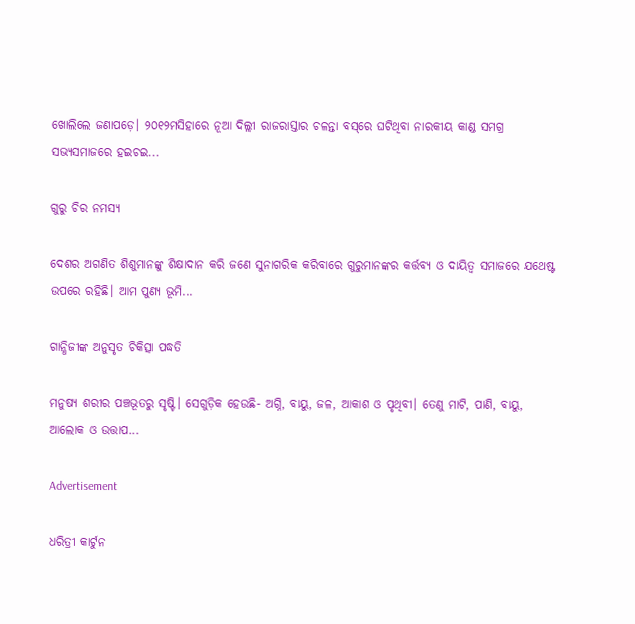ଖୋଲିଲେ ଜଣାପଡ଼େ। ୨୦୧୨ମସିହାରେ ନୂଆ ଦିଲ୍ଲୀ ରାଜରାସ୍ତାର ଚଳନ୍ତା ବସ୍‌ରେ ଘଟିଥିବା ନାରକୀୟ କାଣ୍ଡ ସମଗ୍ର ସଭ୍ୟସମାଜରେ ହଇଚଇ...

ଗୁରୁ ଚିର ନମସ୍ୟ

ଦେଶର ଅଗଣିତ ଶିଶୁମାନଙ୍କୁ ଶିକ୍ଷାଦାନ କରି ଜଣେ ସୁନାଗରିକ କରିବାରେ ଗୁରୁମାନଙ୍କର କର୍ତ୍ତବ୍ୟ ଓ ଦାୟିତ୍ୱ ସମାଜରେ ଯଥେଷ୍ଟ ଉପରେ ରହିଛି। ଆମ ପୁଣ୍ୟ ଭୂମି...

ଗାନ୍ଧିଜୀଙ୍କ ଅନୁସୃତ ଚିକିତ୍ସା ପଦ୍ଧତି

ମନୁଷ୍ୟ ଶରୀର ପଞ୍ଚଭୂତରୁ ସୃଷ୍ଟି। ସେଗୁଡ଼ିକ ହେଉଛି- ଅଗ୍ନି, ବାୟୁ, ଜଳ, ଆକାଶ ଓ ପୃଥିବୀ। ତେଣୁ ମାଟି, ପାଣି, ବାୟୁ, ଆଲୋକ ଓ ଉତ୍ତାପ...

Advertisement

ଧରିତ୍ରୀ କାର୍ଟୁନ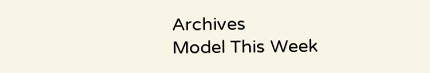Archives
Model This Week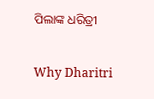ପିଲାଙ୍କ ଧରିତ୍ରୀ

Why Dharitri